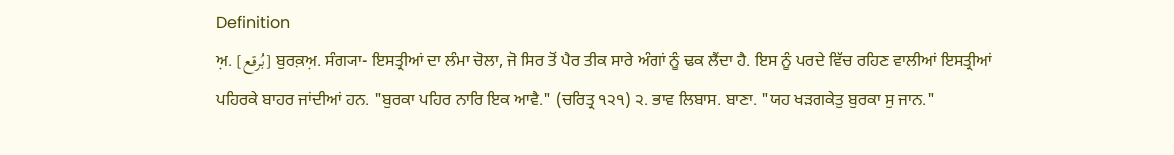Definition
ਅ਼. [بُرقع] ਬੁਰਕ਼ਅ਼. ਸੰਗ੍ਯਾ- ਇਸਤ੍ਰੀਆਂ ਦਾ ਲੰਮਾ ਚੋਲਾ, ਜੋ ਸਿਰ ਤੋਂ ਪੈਰ ਤੀਕ ਸਾਰੇ ਅੰਗਾਂ ਨੂੰ ਢਕ ਲੈਂਦਾ ਹੈ. ਇਸ ਨੂੰ ਪਰਦੇ ਵਿੱਚ ਰਹਿਣ ਵਾਲੀਆਂ ਇਸਤ੍ਰੀਆਂ ਪਹਿਰਕੇ ਬਾਹਰ ਜਾਂਦੀਆਂ ਹਨ. "ਬੁਰਕਾ ਪਹਿਰ ਨਾਰਿ ਇਕ ਆਵੈ." (ਚਰਿਤ੍ਰ ੧੨੧) ੨. ਭਾਵ ਲਿਬਾਸ. ਬਾਣਾ. "ਯਹ ਖੜਗਕੇਤੁ ਬੁਰਕਾ ਸੁ ਜਾਨ."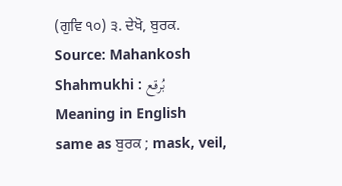(ਗੁਵਿ ੧੦) ੩. ਦੇਖੋ, ਬੁਰਕ.
Source: Mahankosh
Shahmukhi : بُرقع
Meaning in English
same as ਬੁਰਕ ; mask, veil,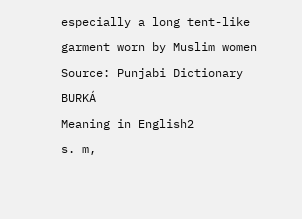especially a long tent-like garment worn by Muslim women
Source: Punjabi Dictionary
BURKÁ
Meaning in English2
s. m,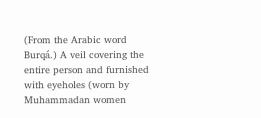(From the Arabic word Burqá.) A veil covering the entire person and furnished with eyeholes (worn by Muhammadan women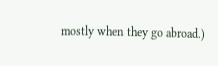mostly when they go abroad.)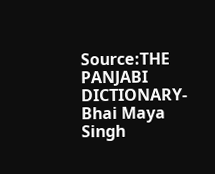Source:THE PANJABI DICTIONARY-Bhai Maya Singh